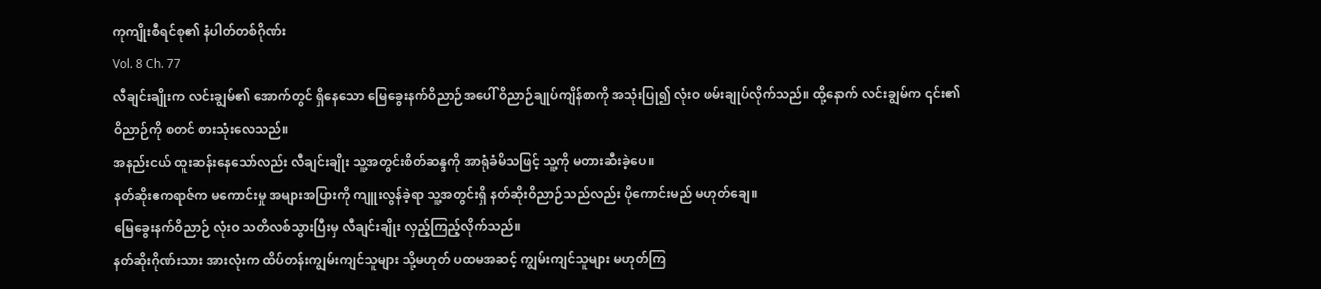ကုကျိုးစီရင်စု၏ နံပါတ်တစ်ဂိုဏ်း
Vol. 8 Ch. 77
လီချင်းချိုးက လင်းချွမ်၏ အောက်တွင် ရှိနေသော မြေခွေးနက်ဝိညာဉ်အပေါ် ဝိညာဉ်ချုပ်ကျိန်စာကို အသုံးပြု၍ လုံးဝ ဖမ်းချုပ်လိုက်သည်။ ထို့နောက် လင်းချွမ်က ၎င်း၏ ဝိညာဉ်ကို စတင် စားသုံးလေသည်။
အနည်းငယ် ထူးဆန်းနေသော်လည်း လီချင်းချိုး သူ့အတွင်းစိတ်ဆန္ဒကို အာရုံခံမိသဖြင့် သူ့ကို မတားဆီးခဲ့ပေ။
နတ်ဆိုးဧကရာဇ်က မကောင်းမှု အများအပြားကို ကျူးလွန်ခဲ့ရာ သူ့အတွင်းရှိ နတ်ဆိုးဝိညာဉ်သည်လည်း ပိုကောင်းမည် မဟုတ်ချေ။
မြေခွေးနက်ဝိညာဉ် လုံးဝ သတိလစ်သွားပြီးမှ လီချင်းချိုး လှည့်ကြည့်လိုက်သည်။
နတ်ဆိုးဂိုဏ်းသား အားလုံးက ထိပ်တန်းကျွမ်းကျင်သူများ သို့မဟုတ် ပထမအဆင့် ကျွမ်းကျင်သူများ မဟုတ်ကြ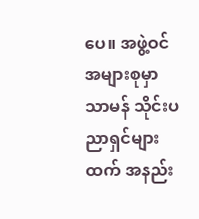ပေ။ အဖွဲ့ဝင် အများစုမှာ သာမန် သိုင်းပညာရှင်များထက် အနည်း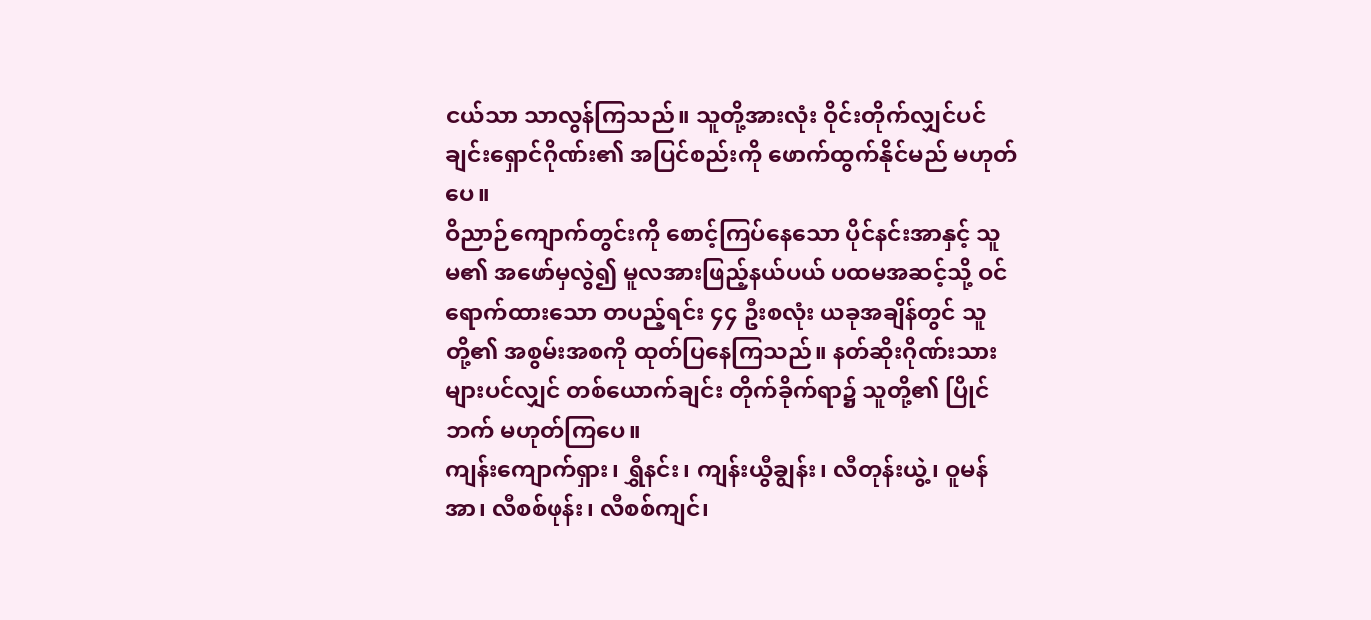ငယ်သာ သာလွန်ကြသည်။ သူတို့အားလုံး ဝိုင်းတိုက်လျှင်ပင် ချင်းရှောင်ဂိုဏ်း၏ အပြင်စည်းကို ဖောက်ထွက်နိုင်မည် မဟုတ်ပေ။
ဝိညာဉ်ကျောက်တွင်းကို စောင့်ကြပ်နေသော ပိုင်နင်းအာနှင့် သူမ၏ အဖော်မှလွဲ၍ မူလအားဖြည့်နယ်ပယ် ပထမအဆင့်သို့ ဝင်ရောက်ထားသော တပည့်ရင်း ၄၄ ဦးစလုံး ယခုအချိန်တွင် သူတို့၏ အစွမ်းအစကို ထုတ်ပြနေကြသည်။ နတ်ဆိုးဂိုဏ်းသားများပင်လျှင် တစ်ယောက်ချင်း တိုက်ခိုက်ရာ၌ သူတို့၏ ပြိုင်ဘက် မဟုတ်ကြပေ။
ကျန်းကျောက်ရှား၊ ရွှီနင်း၊ ကျန်းယွီချွန်း၊ လီတုန်းယွဲ့၊ ဝူမန်အာ၊ လီစစ်ဖုန်း၊ လီစစ်ကျင်၊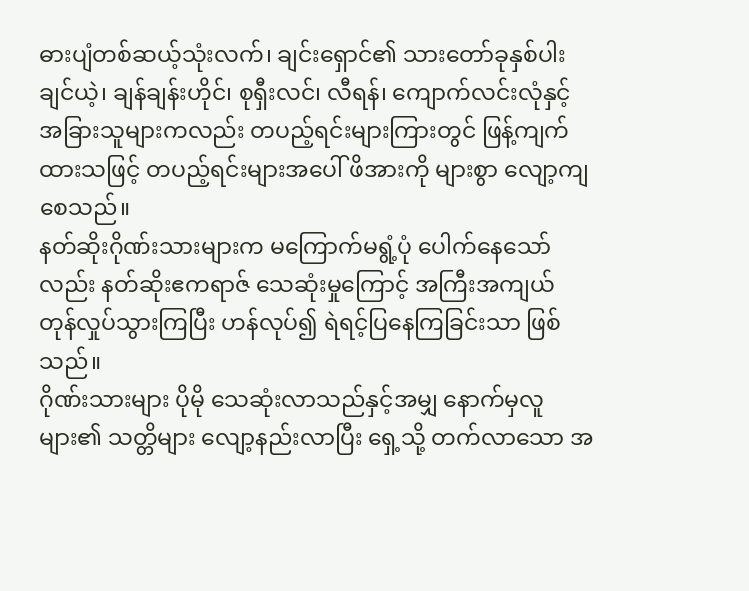ဓားပျံတစ်ဆယ့်သုံးလက်၊ ချင်းရှောင်၏ သားတော်ခုနှစ်ပါး ချင်ယဲ့၊ ချန်ချန်းဟိုင်၊ စုရှီးလင်၊ လီရန်၊ ကျောက်လင်းလုံနှင့် အခြားသူများကလည်း တပည့်ရင်းများကြားတွင် ဖြန့်ကျက်ထားသဖြင့် တပည့်ရင်းများအပေါ် ဖိအားကို များစွာ လျော့ကျစေသည်။
နတ်ဆိုးဂိုဏ်းသားများက မကြောက်မရွံ့ပုံ ပေါက်နေသော်လည်း နတ်ဆိုးဧကရာဇ် သေဆုံးမှုကြောင့် အကြီးအကျယ် တုန်လှုပ်သွားကြပြီး ဟန်လုပ်၍ ရဲရင့်ပြနေကြခြင်းသာ ဖြစ်သည်။
ဂိုဏ်းသားများ ပိုမို သေဆုံးလာသည်နှင့်အမျှ နောက်မှလူများ၏ သတ္တိများ လျော့နည်းလာပြီး ရှေ့သို့ တက်လာသော အ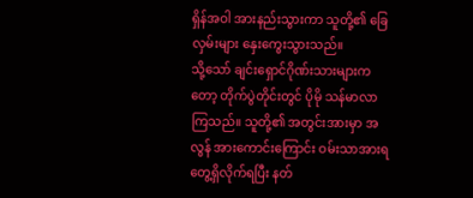ရှိန်အဝါ အားနည်းသွားကာ သူတို့၏ ခြေလှမ်းများ နှေးကွေးသွားသည်။
သို့သော် ချင်းရှောင်ဂိုဏ်းသားများကတော့ တိုက်ပွဲတိုင်းတွင် ပိုမို သန်မာလာကြသည်။ သူတို့၏ အတွင်းအားမှာ အလွန် အားကောင်းကြောင်း ဝမ်းသာအားရ တွေ့ရှိလိုက်ရပြီး နတ်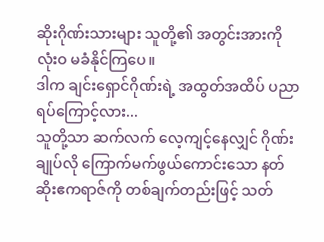ဆိုးဂိုဏ်းသားများ သူတို့၏ အတွင်းအားကို လုံးဝ မခံနိုင်ကြပေ။
ဒါက ချင်းရှောင်ဂိုဏ်းရဲ့ အထွတ်အထိပ် ပညာရပ်ကြောင့်လား...
သူတို့သာ ဆက်လက် လေ့ကျင့်နေလျှင် ဂိုဏ်းချုပ်လို ကြောက်မက်ဖွယ်ကောင်းသော နတ်ဆိုးဧကရာဇ်ကို တစ်ချက်တည်းဖြင့် သတ်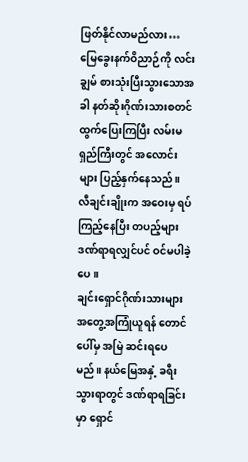ဖြတ်နိုင်လာမည်လား…
မြေခွေးနက်ဝိညာဉ်ကို လင်းချွမ် စားသုံးပြီးသွားသောအခါ နတ်ဆိုးဂိုဏ်းသားစတင် ထွက်ပြေးကြပြီး လမ်းမရှည်ကြီးတွင် အလောင်းများ ပြည့်နှက်နေသည်။
လီချင်းချိုးက အဝေးမှ ရပ်ကြည့်နေပြီး တပည့်များ ဒဏ်ရာရလျှင်ပင် ဝင်မပါခဲ့ပေ။
ချင်းရှောင်ဂိုဏ်းသားများ အတွေ့အကြုံယူရန် တောင်ပေါ်မှ အမြဲ ဆင်းရပေမည်။ နယ်မြေအနှံ့ ခရီးသွားရာတွင် ဒဏ်ရာရခြင်းမှာ ရှောင်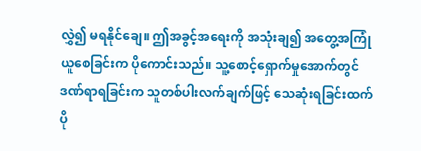လွှဲ၍ မရနိုင်ချေ။ ဤအခွင့်အရေးကို အသုံးချ၍ အတွေ့အကြုံယူစေခြင်းက ပိုကောင်းသည်။ သူ့စောင့်ရှောက်မှုအောက်တွင် ဒဏ်ရာရခြင်းက သူတစ်ပါးလက်ချက်ဖြင့် သေဆုံးရခြင်းထက် ပို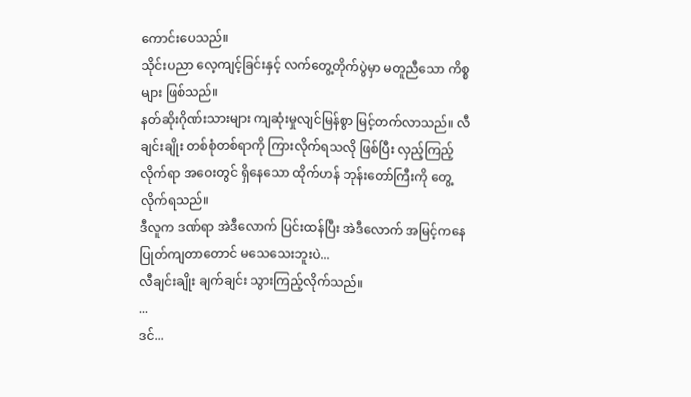ကောင်းပေသည်။
သိုင်းပညာ လေ့ကျင့်ခြင်းနှင့် လက်တွေ့တိုက်ပွဲမှာ မတူညီသော ကိစ္စများ ဖြစ်သည်။
နတ်ဆိုးဂိုဏ်းသားများ ကျဆုံးမှုလျင်မြန်စွာ မြင့်တက်လာသည်။ လီချင်းချိုး တစ်စုံတစ်ရာကို ကြားလိုက်ရသလို ဖြစ်ပြီး လှည့်ကြည့်လိုက်ရာ အဝေးတွင် ရှိနေသော ထိုက်ဟန် ဘုန်းတော်ကြီးကို တွေ့လိုက်ရသည်။
ဒီလူက ဒဏ်ရာ အဲဒီလောက် ပြင်းထန်ပြီး အဲဒီလောက် အမြင့်ကနေ ပြုတ်ကျတာတောင် မသေသေးဘူးပဲ...
လီချင်းချိုး ချက်ချင်း သွားကြည့်လိုက်သည်။
...
ဒင်...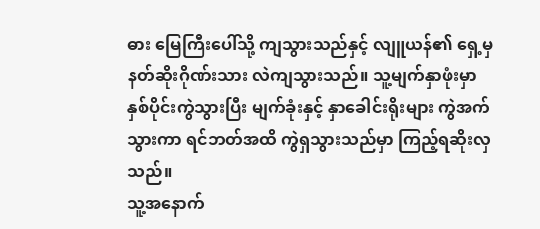ဓား မြေကြီးပေါ်သို့ ကျသွားသည်နှင့် လျူယန်၏ ရှေ့မှ နတ်ဆိုးဂိုဏ်းသား လဲကျသွားသည်။ သူ့မျက်နှာဖုံးမှာ နှစ်ပိုင်းကွဲသွားပြီး မျက်ခုံးနှင့် နှာခေါင်းရိုးများ ကွဲအက်သွားကာ ရင်ဘတ်အထိ ကွဲရှသွားသည်မှာ ကြည့်ရဆိုးလှသည်။
သူ့အနောက်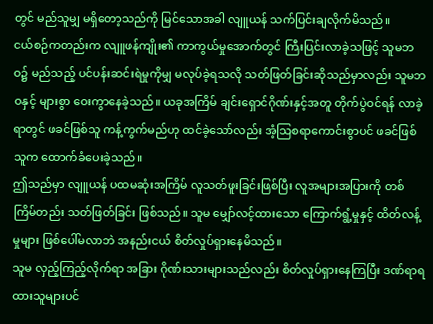တွင် မည်သူမျှ မရှိတော့သည်ကို မြင်သောအခါ လျူယန် သက်ပြင်းချလိုက်မိသည်။
ငယ်စဉ်ကတည်းက လျူဖန်ကျိုး၏ ကာကွယ်မှုအောက်တွင် ကြီးပြင်းလာခဲ့သဖြင့် သူမဘဝ၌ မည်သည့် ပင်ပန်းဆင်းရဲမှုကိုမျှ မလုပ်ခဲ့ရသလို သတ်ဖြတ်ခြင်းဆိုသည်မှာလည်း သူမဘဝနှင့် များစွာ ဝေးကွာနေခဲ့သည်။ ယခုအကြိမ် ချင်းရှောင်ဂိုဏ်းနှင့်အတူ တိုက်ပွဲဝင်ရန် လာခဲ့ရာတွင် ဖခင်ဖြစ်သူ ကန့်ကွက်မည်ဟု ထင်ခဲ့သော်လည်း အံ့သြစရာကောင်းစွာပင် ဖခင်ဖြစ်သူက ထောက်ခံပေးခဲ့သည်။
ဤသည်မှာ လျူယန် ပထမဆုံးအကြိမ် လူသတ်ဖူးခြင်းဖြစ်ပြီး လူအများအပြားကို တစ်ကြိမ်တည်း သတ်ဖြတ်ခြင်း ဖြစ်သည်။ သူမ မျှော်လင့်ထားသော ကြောက်ရွံ့မှုနှင့် ထိတ်လန့်မှုများ ဖြစ်ပေါ်မလာဘဲ အနည်းငယ် စိတ်လှုပ်ရှားနေမိသည်။
သူမ လှည့်ကြည့်လိုက်ရာ အခြား ဂိုဏ်းသားများသည်လည်း စိတ်လှုပ်ရှားနေကြပြီး ဒဏ်ရာရထားသူများပင်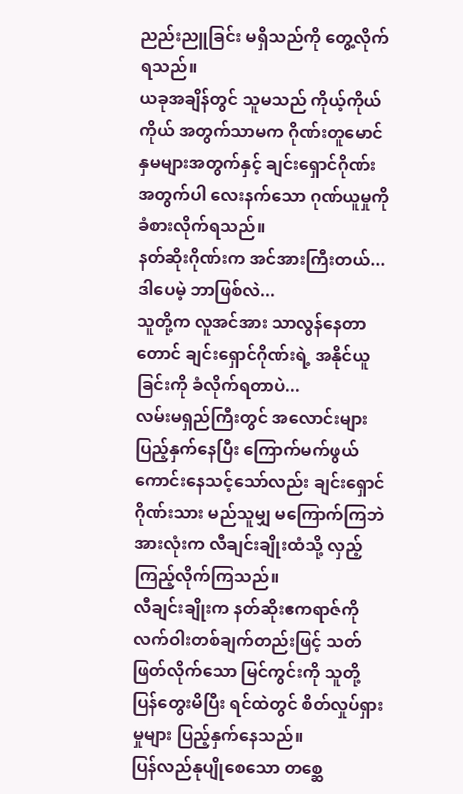ညည်းညူခြင်း မရှိသည်ကို တွေ့လိုက်ရသည်။
ယခုအချိန်တွင် သူမသည် ကိုယ့်ကိုယ်ကိုယ် အတွက်သာမက ဂိုဏ်းတူမောင်နှမများအတွက်နှင့် ချင်းရှောင်ဂိုဏ်းအတွက်ပါ လေးနက်သော ဂုဏ်ယူမှုကို ခံစားလိုက်ရသည်။
နတ်ဆိုးဂိုဏ်းက အင်အားကြီးတယ်... ဒါပေမဲ့ ဘာဖြစ်လဲ...
သူတို့က လူအင်အား သာလွန်နေတာတောင် ချင်းရှောင်ဂိုဏ်းရဲ့ အနိုင်ယူခြင်းကို ခံလိုက်ရတာပဲ...
လမ်းမရှည်ကြီးတွင် အလောင်းများ ပြည့်နှက်နေပြီး ကြောက်မက်ဖွယ် ကောင်းနေသင့်သော်လည်း ချင်းရှောင်ဂိုဏ်းသား မည်သူမျှ မကြောက်ကြဘဲ အားလုံးက လီချင်းချိုးထံသို့ လှည့်ကြည့်လိုက်ကြသည်။
လီချင်းချိုးက နတ်ဆိုးဧကရာဇ်ကို လက်ဝါးတစ်ချက်တည်းဖြင့် သတ်ဖြတ်လိုက်သော မြင်ကွင်းကို သူတို့ ပြန်တွေးမိပြီး ရင်ထဲတွင် စိတ်လှုပ်ရှားမှုများ ပြည့်နှက်နေသည်။
ပြန်လည်နုပျိုစေသော တစ္ဆေ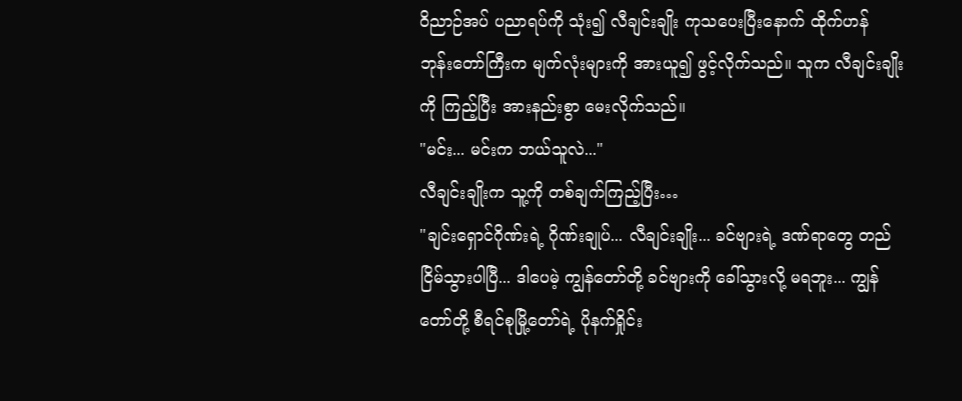ဝိညာဉ်အပ် ပညာရပ်ကို သုံး၍ လီချင်းချိုး ကုသပေးပြီးနောက် ထိုက်ဟန် ဘုန်းတော်ကြီးက မျက်လုံးများကို အားယူ၍ ဖွင့်လိုက်သည်။ သူက လီချင်းချိုးကို ကြည့်ပြီး အားနည်းစွာ မေးလိုက်သည်။
"မင်း... မင်းက ဘယ်သူလဲ..."
လီချင်းချိုးက သူ့ကို တစ်ချက်ကြည့်ပြီး…
"ချင်းရှောင်ဂိုဏ်းရဲ့ ဂိုဏ်းချုပ်... လီချင်းချိုး... ခင်ဗျားရဲ့ ဒဏ်ရာတွေ တည်ငြိမ်သွားပါပြီ... ဒါပေမဲ့ ကျွန်တော်တို့ ခင်ဗျားကို ခေါ်သွားလို့ မရဘူး... ကျွန်တော်တို့ စီရင်စုမြို့တော်ရဲ့ ပိုနက်ရှိုင်း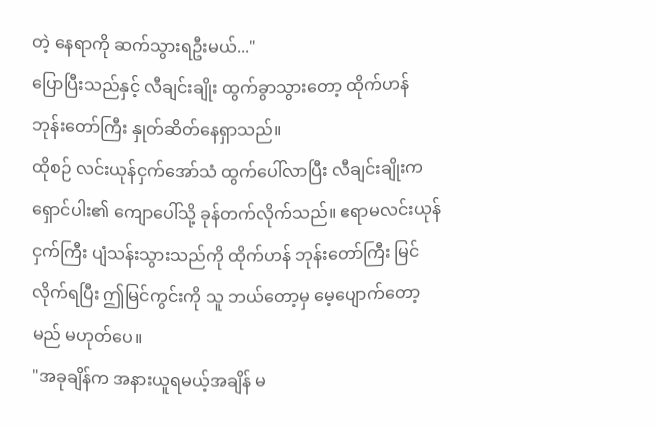တဲ့ နေရာကို ဆက်သွားရဦးမယ်..."
ပြောပြီးသည်နှင့် လီချင်းချိုး ထွက်ခွာသွားတော့ ထိုက်ဟန် ဘုန်းတော်ကြီး နှုတ်ဆိတ်နေရှာသည်။
ထိုစဉ် လင်းယုန်ငှက်အော်သံ ထွက်ပေါ်လာပြီး လီချင်းချိုးက ရှောင်ပါး၏ ကျောပေါ်သို့ ခုန်တက်လိုက်သည်။ ဧရာမလင်းယုန်ငှက်ကြီး ပျံသန်းသွားသည်ကို ထိုက်ဟန် ဘုန်းတော်ကြီး မြင်လိုက်ရပြီး ဤမြင်ကွင်းကို သူ ဘယ်တော့မှ မေ့ပျောက်တော့မည် မဟုတ်ပေ။
"အခုချိန်က အနားယူရမယ့်အချိန် မ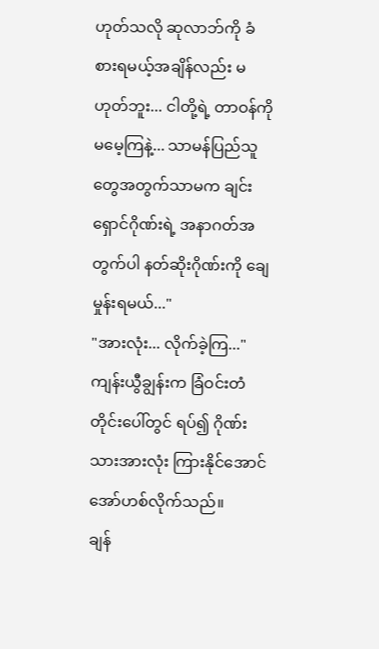ဟုတ်သလို ဆုလာဘ်ကို ခံစားရမယ့်အချိန်လည်း မဟုတ်ဘူး... ငါတို့ရဲ့ တာဝန်ကို မမေ့ကြနဲ့... သာမန်ပြည်သူတွေအတွက်သာမက ချင်းရှောင်ဂိုဏ်းရဲ့ အနာဂတ်အတွက်ပါ နတ်ဆိုးဂိုဏ်းကို ချေမှုန်းရမယ်..."
"အားလုံး... လိုက်ခဲ့ကြ..."
ကျန်းယွီချွန်းက ခြံဝင်းတံတိုင်းပေါ်တွင် ရပ်၍ ဂိုဏ်းသားအားလုံး ကြားနိုင်အောင် အော်ဟစ်လိုက်သည်။
ချန်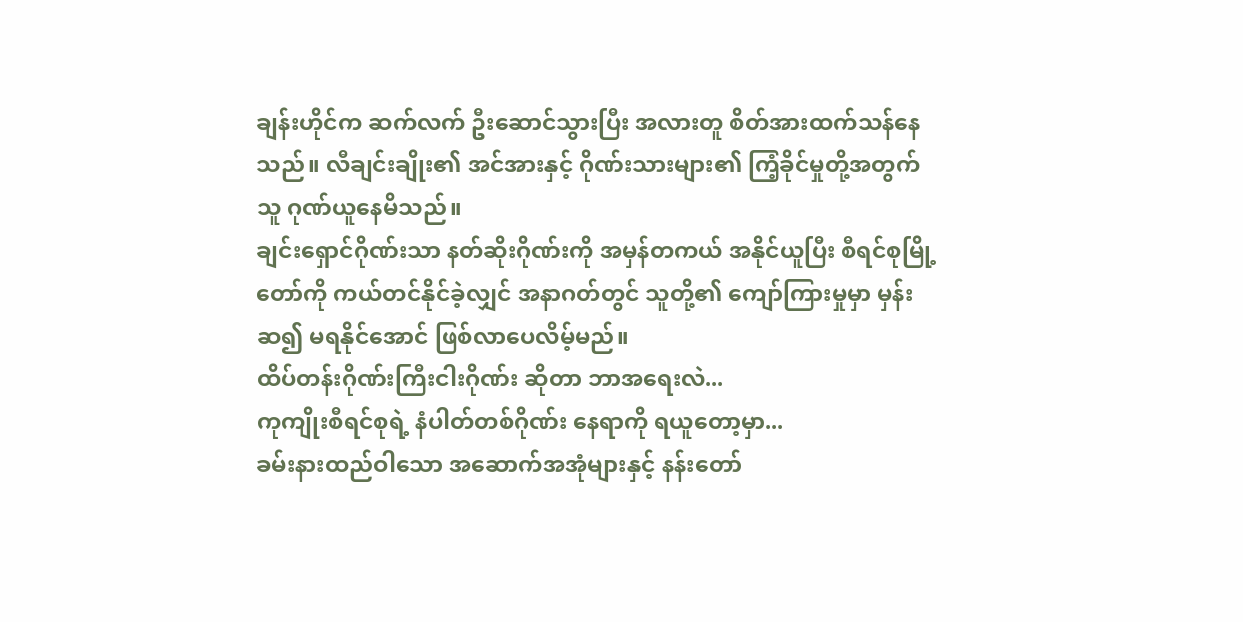ချန်းဟိုင်က ဆက်လက် ဦးဆောင်သွားပြီး အလားတူ စိတ်အားထက်သန်နေသည်။ လီချင်းချိုး၏ အင်အားနှင့် ဂိုဏ်းသားများ၏ ကြံ့ခိုင်မှုတို့အတွက် သူ ဂုဏ်ယူနေမိသည်။
ချင်းရှောင်ဂိုဏ်းသာ နတ်ဆိုးဂိုဏ်းကို အမှန်တကယ် အနိုင်ယူပြီး စီရင်စုမြို့တော်ကို ကယ်တင်နိုင်ခဲ့လျှင် အနာဂတ်တွင် သူတို့၏ ကျော်ကြားမှုမှာ မှန်းဆ၍ မရနိုင်အောင် ဖြစ်လာပေလိမ့်မည်။
ထိပ်တန်းဂိုဏ်းကြီးငါးဂိုဏ်း ဆိုတာ ဘာအရေးလဲ...
ကုကျိုးစီရင်စုရဲ့ နံပါတ်တစ်ဂိုဏ်း နေရာကို ရယူတော့မှာ...
ခမ်းနားထည်ဝါသော အဆောက်အအုံများနှင့် နန်းတော်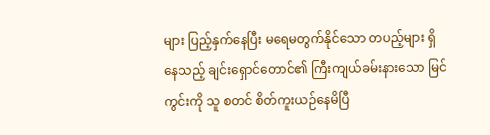များ ပြည့်နှက်နေပြီး မရေမတွက်နိုင်သော တပည့်များ ရှိနေသည့် ချင်းရှောင်တောင်၏ ကြီးကျယ်ခမ်းနားသော မြင်ကွင်းကို သူ စတင် စိတ်ကူးယဉ်နေမိပြီ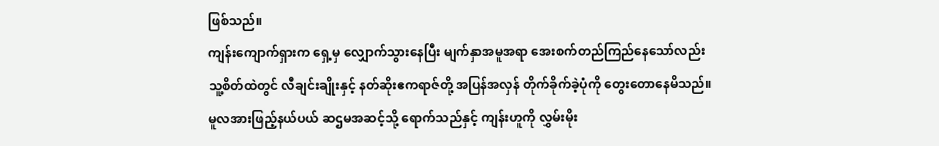ဖြစ်သည်။
ကျန်းကျောက်ရှားက ရှေ့မှ လျှောက်သွားနေပြီး မျက်နှာအမူအရာ အေးစက်တည်ကြည်နေသော်လည်း သူ့စိတ်ထဲတွင် လီချင်းချိုးနှင့် နတ်ဆိုးဧကရာဇ်တို့ အပြန်အလှန် တိုက်ခိုက်ခဲ့ပုံကို တွေးတောနေမိသည်။
မူလအားဖြည့်နယ်ပယ် ဆဌမအဆင့်သို့ ရောက်သည်နှင့် ကျန်းဟူကို လွှမ်းမိုး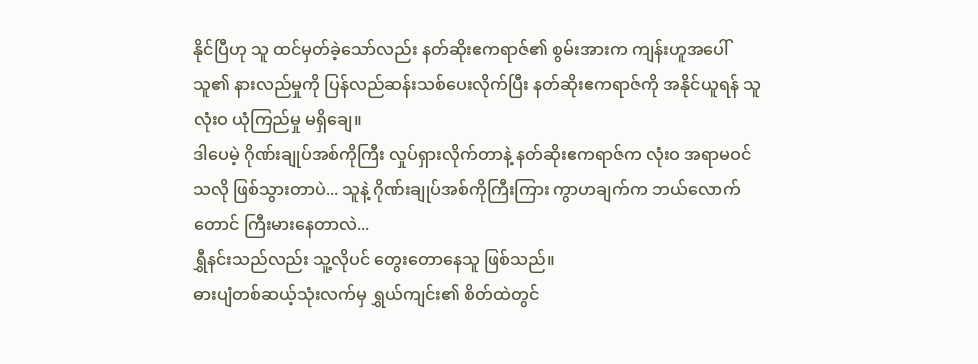နိုင်ပြီဟု သူ ထင်မှတ်ခဲ့သော်လည်း နတ်ဆိုးဧကရာဇ်၏ စွမ်းအားက ကျန်းဟူအပေါ် သူ၏ နားလည်မှုကို ပြန်လည်ဆန်းသစ်ပေးလိုက်ပြီး နတ်ဆိုးဧကရာဇ်ကို အနိုင်ယူရန် သူ လုံးဝ ယုံကြည်မှု မရှိချေ။
ဒါပေမဲ့ ဂိုဏ်းချုပ်အစ်ကိုကြီး လှုပ်ရှားလိုက်တာနဲ့ နတ်ဆိုးဧကရာဇ်က လုံးဝ အရာမဝင်သလို ဖြစ်သွားတာပဲ... သူနဲ့ ဂိုဏ်းချုပ်အစ်ကိုကြီးကြား ကွာဟချက်က ဘယ်လောက်တောင် ကြီးမားနေတာလဲ...
ရွှီနင်းသည်လည်း သူ့လိုပင် တွေးတောနေသူ ဖြစ်သည်။
ဓားပျံတစ်ဆယ့်သုံးလက်မှ ရွှယ်ကျင်း၏ စိတ်ထဲတွင်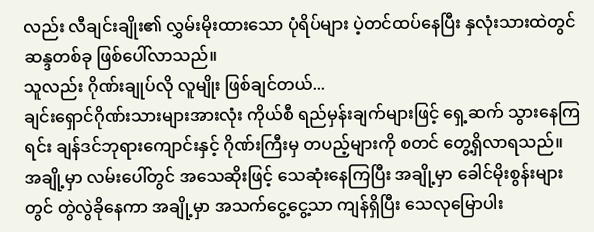လည်း လီချင်းချိုး၏ လွှမ်းမိုးထားသော ပုံရိပ်များ ပဲ့တင်ထပ်နေပြီး နှလုံးသားထဲတွင် ဆန္ဒတစ်ခု ဖြစ်ပေါ်လာသည်။
သူလည်း ဂိုဏ်းချုပ်လို လူမျိုး ဖြစ်ချင်တယ်...
ချင်းရှောင်ဂိုဏ်းသားများအားလုံး ကိုယ်စီ ရည်မှန်းချက်များဖြင့် ရှေ့ဆက် သွားနေကြရင်း ချန်ဒင်ဘုရားကျောင်းနှင့် ဂိုဏ်းကြီးမှ တပည့်များကို စတင် တွေ့ရှိလာရသည်။ အချို့မှာ လမ်းပေါ်တွင် အသေဆိုးဖြင့် သေဆုံးနေကြပြီး အချို့မှာ ခေါင်မိုးစွန်းများတွင် တွဲလွဲခိုနေကာ အချို့မှာ အသက်ငွေ့ငွေ့သာ ကျန်ရှိပြီး သေလုမြောပါး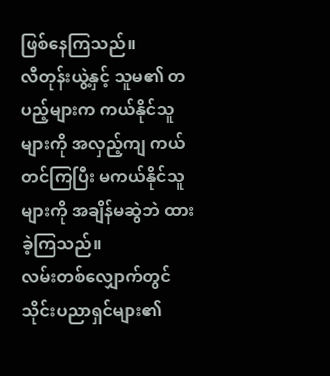ဖြစ်နေကြသည်။
လီတုန်းယွဲ့နှင့် သူမ၏ တပည့်များက ကယ်နိုင်သူများကို အလှည့်ကျ ကယ်တင်ကြပြီး မကယ်နိုင်သူများကို အချိန်မဆွဲဘဲ ထားခဲ့ကြသည်။
လမ်းတစ်လျှောက်တွင် သိုင်းပညာရှင်များ၏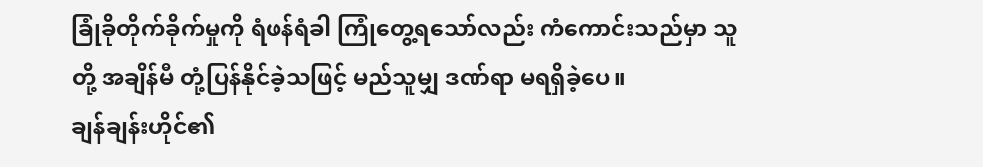ခြုံခိုတိုက်ခိုက်မှုကို ရံဖန်ရံခါ ကြုံတွေ့ရသော်လည်း ကံကောင်းသည်မှာ သူတို့ အချိန်မီ တုံ့ပြန်နိုင်ခဲ့သဖြင့် မည်သူမျှ ဒဏ်ရာ မရရှိခဲ့ပေ။
ချန်ချန်းဟိုင်၏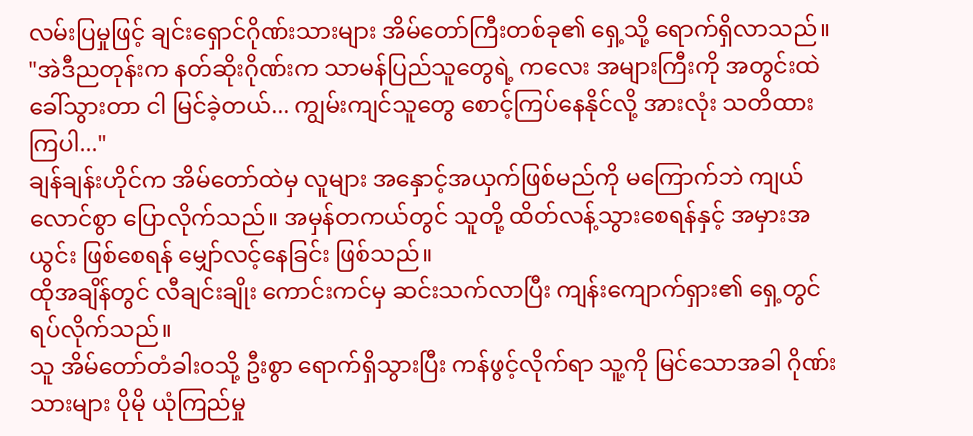လမ်းပြမှုဖြင့် ချင်းရှောင်ဂိုဏ်းသားများ အိမ်တော်ကြီးတစ်ခု၏ ရှေ့သို့ ရောက်ရှိလာသည်။
"အဲဒီညတုန်းက နတ်ဆိုးဂိုဏ်းက သာမန်ပြည်သူတွေရဲ့ ကလေး အများကြီးကို အတွင်းထဲ ခေါ်သွားတာ ငါ မြင်ခဲ့တယ်... ကျွမ်းကျင်သူတွေ စောင့်ကြပ်နေနိုင်လို့ အားလုံး သတိထားကြပါ..."
ချန်ချန်းဟိုင်က အိမ်တော်ထဲမှ လူများ အနှောင့်အယှက်ဖြစ်မည်ကို မကြောက်ဘဲ ကျယ်လောင်စွာ ပြောလိုက်သည်။ အမှန်တကယ်တွင် သူတို့ ထိတ်လန့်သွားစေရန်နှင့် အမှားအယွင်း ဖြစ်စေရန် မျှော်လင့်နေခြင်း ဖြစ်သည်။
ထိုအချိန်တွင် လီချင်းချိုး ကောင်းကင်မှ ဆင်းသက်လာပြီး ကျန်းကျောက်ရှား၏ ရှေ့တွင် ရပ်လိုက်သည်။
သူ အိမ်တော်တံခါးဝသို့ ဦးစွာ ရောက်ရှိသွားပြီး ကန်ဖွင့်လိုက်ရာ သူ့ကို မြင်သောအခါ ဂိုဏ်းသားများ ပိုမို ယုံကြည်မှု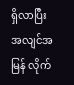ရှိလာပြီး အလျင်အမြန် လိုက်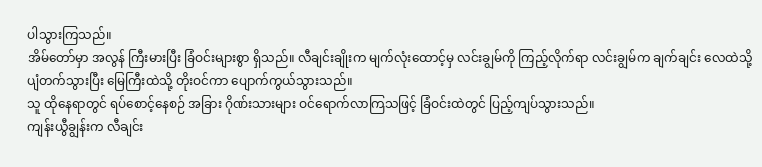ပါသွားကြသည်။
အိမ်တော်မှာ အလွန် ကြီးမားပြီး ခြံဝင်းများစွာ ရှိသည်။ လီချင်းချိုးက မျက်လုံးထောင့်မှ လင်းချွမ်ကို ကြည့်လိုက်ရာ လင်းချွမ်က ချက်ချင်း လေထဲသို့ ပျံတက်သွားပြီး မြေကြီးထဲသို့ တိုးဝင်ကာ ပျောက်ကွယ်သွားသည်။
သူ ထိုနေရာတွင် ရပ်စောင့်နေစဉ် အခြား ဂိုဏ်းသားများ ဝင်ရောက်လာကြသဖြင့် ခြံဝင်းထဲတွင် ပြည့်ကျပ်သွားသည်။
ကျန်းယွီချွန်းက လီချင်း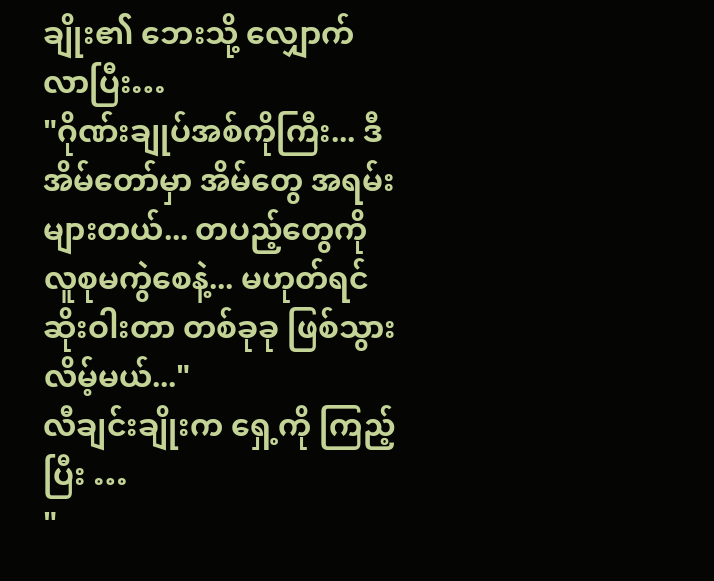ချိုး၏ ဘေးသို့ လျှောက်လာပြီး…
"ဂိုဏ်းချုပ်အစ်ကိုကြီး... ဒီအိမ်တော်မှာ အိမ်တွေ အရမ်းများတယ်... တပည့်တွေကို လူစုမကွဲစေနဲ့... မဟုတ်ရင် ဆိုးဝါးတာ တစ်ခုခု ဖြစ်သွားလိမ့်မယ်..."
လီချင်းချိုးက ရှေ့ကို ကြည့်ပြီး …
"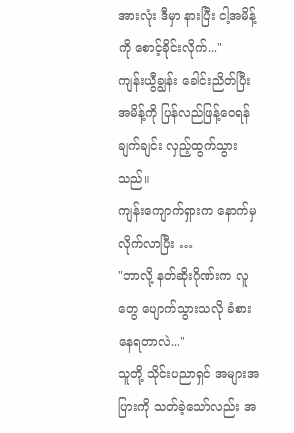အားလုံး ဒီမှာ နားပြီး ငါ့အမိန့်ကို စောင့်ခိုင်းလိုက်..."
ကျန်းယွီချွန်း ခေါင်းညိတ်ပြီး အမိန့်ကို ပြန်လည်ဖြန့်ဝေရန် ချက်ချင်း လှည့်ထွက်သွားသည်။
ကျန်းကျောက်ရှားက နောက်မှ လိုက်လာပြီး …
"ဘာလို့ နတ်ဆိုးဂိုဏ်းက လူတွေ ပျောက်သွားသလို ခံစားနေရတာလဲ..."
သူတို့ သိုင်းပညာရှင် အများအပြားကို သတ်ခဲ့သော်လည်း အ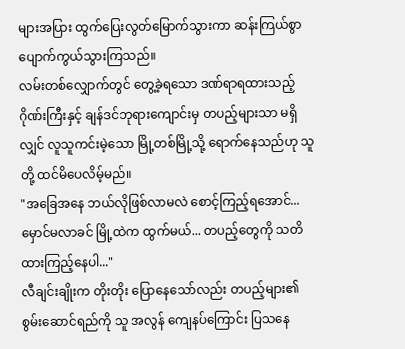များအပြား ထွက်ပြေးလွတ်မြောက်သွားကာ ဆန်းကြယ်စွာ ပျောက်ကွယ်သွားကြသည်။
လမ်းတစ်လျှောက်တွင် တွေ့ခဲ့ရသော ဒဏ်ရာရထားသည့် ဂိုဏ်းကြီးနှင့် ချန်ဒင်ဘုရားကျောင်းမှ တပည့်များသာ မရှိလျှင် လူသူကင်းမဲ့သော မြို့တစ်မြို့သို့ ရောက်နေသည်ဟု သူတို့ ထင်မိပေလိမ့်မည်။
"အခြေအနေ ဘယ်လိုဖြစ်လာမလဲ စောင့်ကြည့်ရအောင်... မှောင်မလာခင် မြို့ထဲက ထွက်မယ်... တပည့်တွေကို သတိထားကြည့်နေပါ..."
လီချင်းချိုးက တိုးတိုး ပြောနေသော်လည်း တပည့်များ၏ စွမ်းဆောင်ရည်ကို သူ အလွန် ကျေနပ်ကြောင်း ပြသနေ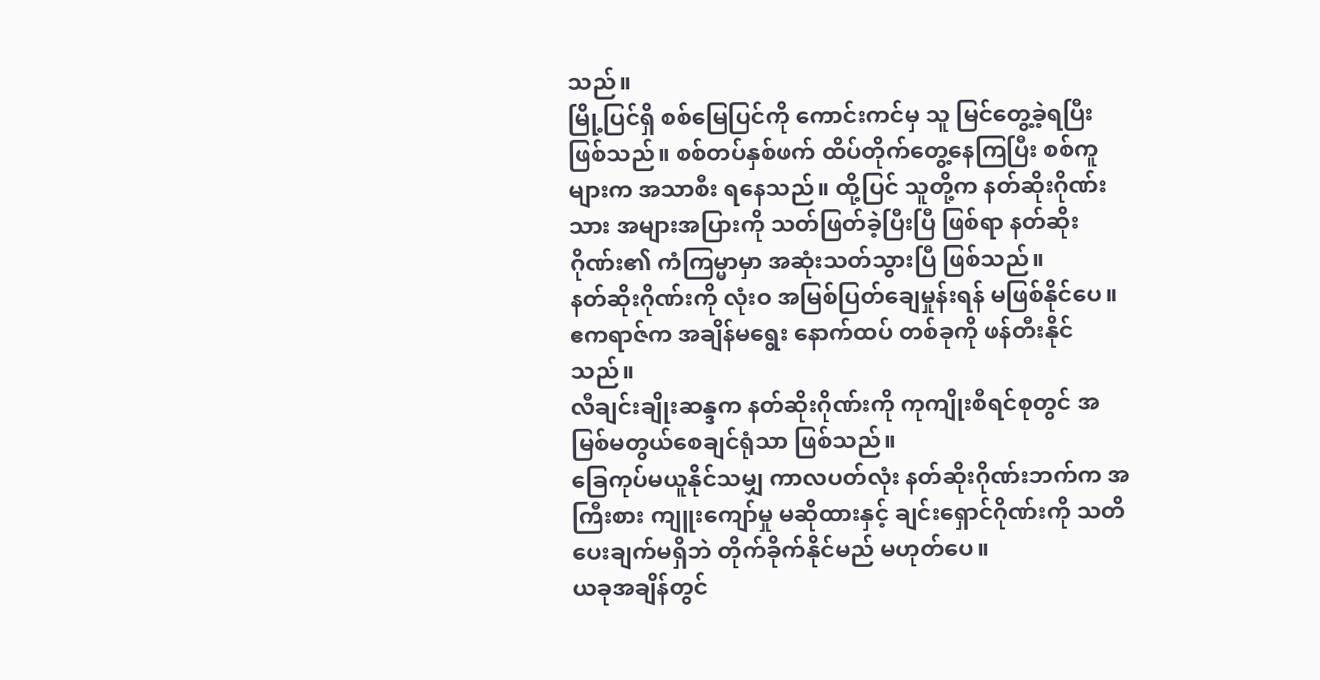သည်။
မြို့ပြင်ရှိ စစ်မြေပြင်ကို ကောင်းကင်မှ သူ မြင်တွေ့ခဲ့ရပြီး ဖြစ်သည်။ စစ်တပ်နှစ်ဖက် ထိပ်တိုက်တွေ့နေကြပြီး စစ်ကူများက အသာစီး ရနေသည်။ ထို့ပြင် သူတို့က နတ်ဆိုးဂိုဏ်းသား အများအပြားကို သတ်ဖြတ်ခဲ့ပြီးပြီ ဖြစ်ရာ နတ်ဆိုးဂိုဏ်း၏ ကံကြမ္မာမှာ အဆုံးသတ်သွားပြီ ဖြစ်သည်။
နတ်ဆိုးဂိုဏ်းကို လုံးဝ အမြစ်ပြတ်ချေမှုန်းရန် မဖြစ်နိုင်ပေ။ ဧကရာဇ်က အချိန်မရွေး နောက်ထပ် တစ်ခုကို ဖန်တီးနိုင်သည်။
လီချင်းချိုးဆန္ဒက နတ်ဆိုးဂိုဏ်းကို ကုကျိုးစီရင်စုတွင် အမြစ်မတွယ်စေချင်ရုံသာ ဖြစ်သည်။
ခြေကုပ်မယူနိုင်သမျှ ကာလပတ်လုံး နတ်ဆိုးဂိုဏ်းဘက်က အကြီးစား ကျူးကျော်မှု မဆိုထားနှင့် ချင်းရှောင်ဂိုဏ်းကို သတိပေးချက်မရှိဘဲ တိုက်ခိုက်နိုင်မည် မဟုတ်ပေ။
ယခုအချိန်တွင်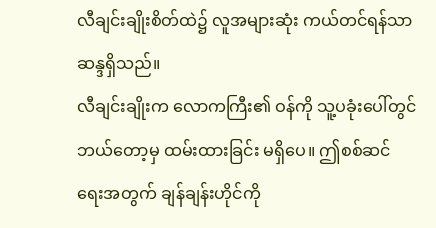လီချင်းချိုးစိတ်ထဲ၌ လူအများဆုံး ကယ်တင်ရန်သာ ဆန္ဒရှိသည်။
လီချင်းချိုးက လောကကြီး၏ ဝန်ကို သူ့ပခုံးပေါ်တွင် ဘယ်တော့မှ ထမ်းထားခြင်း မရှိပေ။ ဤစစ်ဆင်ရေးအတွက် ချန်ချန်းဟိုင်ကို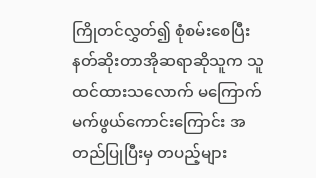ကြိုတင်လွှတ်၍ စုံစမ်းစေပြီး နတ်ဆိုးတာအိုဆရာဆိုသူက သူထင်ထားသလောက် မကြောက်မက်ဖွယ်ကောင်းကြောင်း အတည်ပြုပြီးမှ တပည့်များ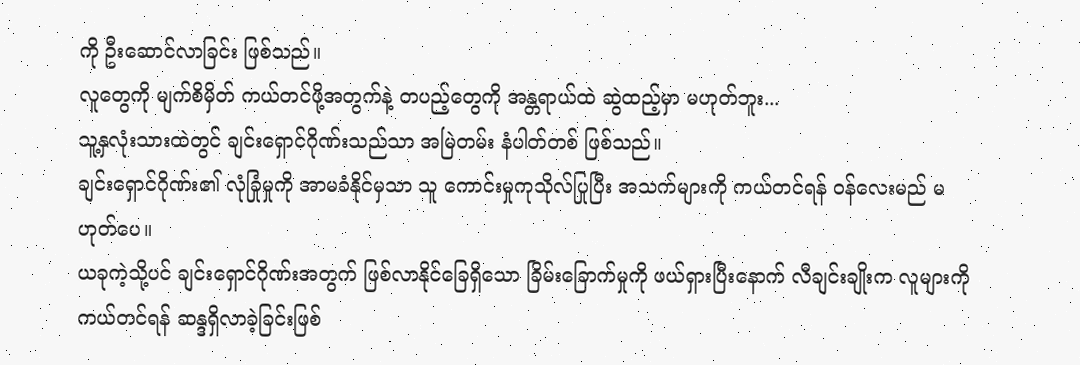ကို ဦးဆောင်လာခြင်း ဖြစ်သည်။
လူတွေကို မျက်စိမှိတ် ကယ်တင်ဖို့အတွက်နဲ့ တပည့်တွေကို အန္တရာယ်ထဲ ဆွဲထည့်မှာ မဟုတ်ဘူး...
သူ့နှလုံးသားထဲတွင် ချင်းရှောင်ဂိုဏ်းသည်သာ အမြဲတမ်း နံပါတ်တစ် ဖြစ်သည်။
ချင်းရှောင်ဂိုဏ်း၏ လုံခြုံမှုကို အာမခံနိုင်မှသာ သူ ကောင်းမှုကုသိုလ်ပြုပြီး အသက်များကို ကယ်တင်ရန် ဝန်လေးမည် မဟုတ်ပေ။
ယခုကဲ့သို့ပင် ချင်းရှောင်ဂိုဏ်းအတွက် ဖြစ်လာနိုင်ခြေရှိသော ခြိမ်းခြောက်မှုကို ဖယ်ရှားပြီးနောက် လီချင်းချိုးက လူများကို ကယ်တင်ရန် ဆန္ဒရှိလာခဲ့ခြင်းဖြစ်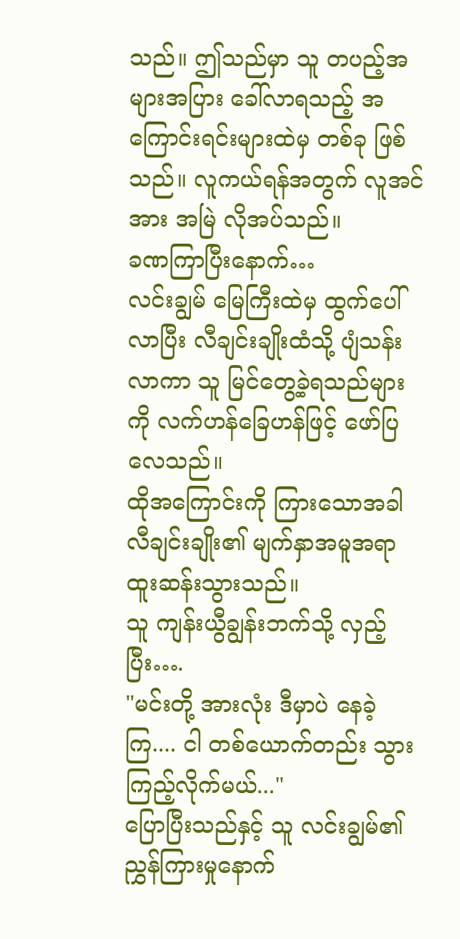သည်။ ဤသည်မှာ သူ တပည့်အများအပြား ခေါ်လာရသည့် အကြောင်းရင်းများထဲမှ တစ်ခု ဖြစ်သည်။ လူကယ်ရန်အတွက် လူအင်အား အမြဲ လိုအပ်သည်။
ခဏကြာပြီးနောက်…
လင်းချွမ် မြေကြီးထဲမှ ထွက်ပေါ်လာပြီး လီချင်းချိုးထံသို့ ပျံသန်းလာကာ သူ မြင်တွေ့ခဲ့ရသည်များကို လက်ဟန်ခြေဟန်ဖြင့် ဖော်ပြလေသည်။
ထိုအကြောင်းကို ကြားသောအခါ လီချင်းချိုး၏ မျက်နှာအမူအရာ ထူးဆန်းသွားသည်။
သူ ကျန်းယွီချွန်းဘက်သို့ လှည့်ပြီး….
"မင်းတို့ အားလုံး ဒီမှာပဲ နေခဲ့ကြ.... ငါ တစ်ယောက်တည်း သွားကြည့်လိုက်မယ်..."
ပြောပြီးသည်နှင့် သူ လင်းချွမ်၏ ညွှန်ကြားမှုနောက်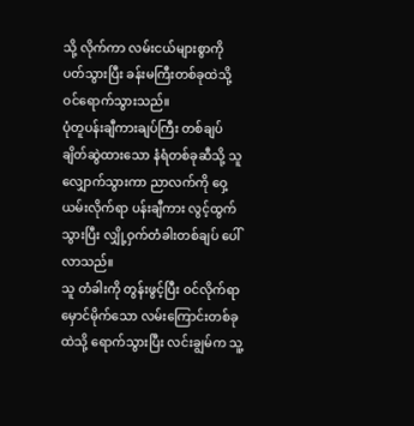သို့ လိုက်ကာ လမ်းငယ်များစွာကို ပတ်သွားပြီး ခန်းမကြီးတစ်ခုထဲသို့ ဝင်ရောက်သွားသည်။
ပုံတူပန်းချီကားချပ်ကြီး တစ်ချပ် ချိတ်ဆွဲထားသော နံရံတစ်ခုဆီသို့ သူ လျှောက်သွားကာ ညာလက်ကို ဝှေ့ယမ်းလိုက်ရာ ပန်းချီကား လွင့်ထွက်သွားပြီး လျှို့ဝှက်တံခါးတစ်ချပ် ပေါ်လာသည်။
သူ တံခါးကို တွန်းဖွင့်ပြီး ဝင်လိုက်ရာ မှောင်မိုက်သော လမ်းကြောင်းတစ်ခုထဲသို့ ရောက်သွားပြီး လင်းချွမ်က သူ့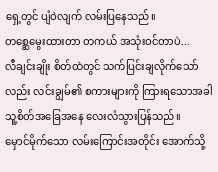ရှေ့တွင် ပျံဝဲလျက် လမ်းပြနေသည်။
တစ္ဆေမွေးထားတာ တကယ် အသုံးဝင်တာပဲ...
လီချင်းချိုး စိတ်ထဲတွင် သက်ပြင်းချလိုက်သော်လည်း လင်းချွမ်၏ စကားများကို ကြားရသောအခါ သူ့စိတ်အခြေအနေ လေးလံသွားပြန်သည်။
မှောင်မိုက်သော လမ်းကြောင်းအတိုင်း အောက်သို့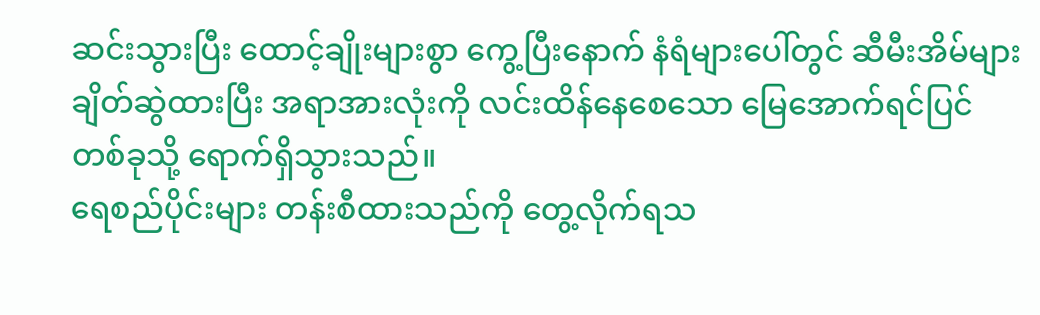ဆင်းသွားပြီး ထောင့်ချိုးများစွာ ကွေ့ပြီးနောက် နံရံများပေါ်တွင် ဆီမီးအိမ်များ ချိတ်ဆွဲထားပြီး အရာအားလုံးကို လင်းထိန်နေစေသော မြေအောက်ရင်ပြင်တစ်ခုသို့ ရောက်ရှိသွားသည်။
ရေစည်ပိုင်းများ တန်းစီထားသည်ကို တွေ့လိုက်ရသ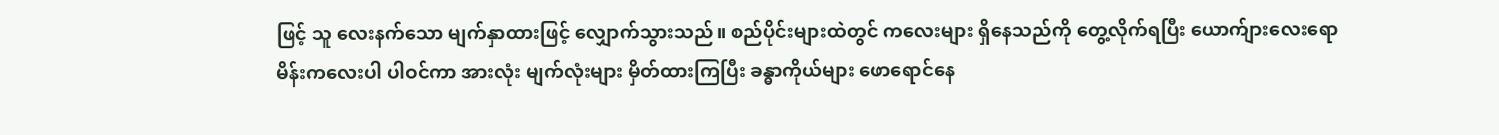ဖြင့် သူ လေးနက်သော မျက်နှာထားဖြင့် လျှောက်သွားသည်။ စည်ပိုင်းများထဲတွင် ကလေးများ ရှိနေသည်ကို တွေ့လိုက်ရပြီး ယောက်ျားလေးရော မိန်းကလေးပါ ပါဝင်ကာ အားလုံး မျက်လုံးများ မှိတ်ထားကြပြီး ခန္ဓာကိုယ်များ ဖောရောင်နေ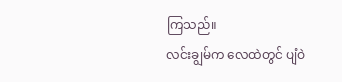ကြသည်။
လင်းချွမ်က လေထဲတွင် ပျံဝဲ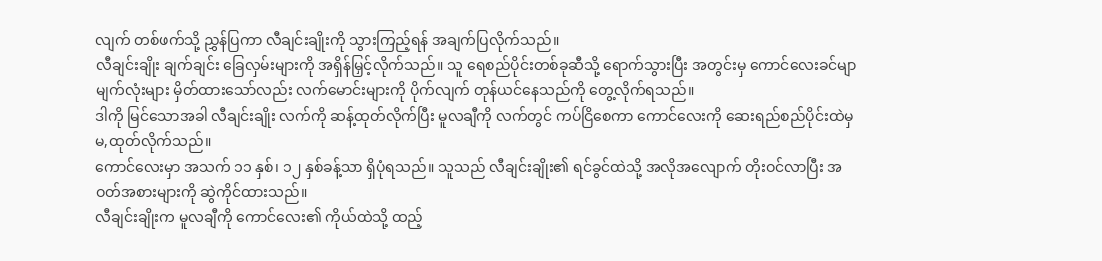လျက် တစ်ဖက်သို့ ညွှန်ပြကာ လီချင်းချိုးကို သွားကြည့်ရန် အချက်ပြလိုက်သည်။
လီချင်းချိုး ချက်ချင်း ခြေလှမ်းများကို အရှိန်မြှင့်လိုက်သည်။ သူ ရေစည်ပိုင်းတစ်ခုဆီသို့ ရောက်သွားပြီး အတွင်းမှ ကောင်လေးခင်မျာ မျက်လုံးများ မှိတ်ထားသော်လည်း လက်မောင်းများကို ပိုက်လျက် တုန်ယင်နေသည်ကို တွေ့လိုက်ရသည်။
ဒါကို မြင်သောအခါ လီချင်းချိုး လက်ကို ဆန့်ထုတ်လိုက်ပြီး မူလချီကို လက်တွင် ကပ်ငြိစေကာ ကောင်လေးကို ဆေးရည်စည်ပိုင်းထဲမှ မ,ထုတ်လိုက်သည်။
ကောင်လေးမှာ အသက် ၁၁ နှစ်၊ ၁၂ နှစ်ခန့်သာ ရှိပုံရသည်။ သူသည် လီချင်းချိုး၏ ရင်ခွင်ထဲသို့ အလိုအလျောက် တိုးဝင်လာပြီး အဝတ်အစားများကို ဆွဲကိုင်ထားသည်။
လီချင်းချိုးက မူလချီကို ကောင်လေး၏ ကိုယ်ထဲသို့ ထည့်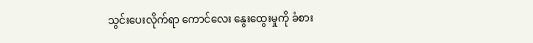သွင်းပေးလိုက်ရာ ကောင်လေး နွေးထွေးမှုကို ခံစား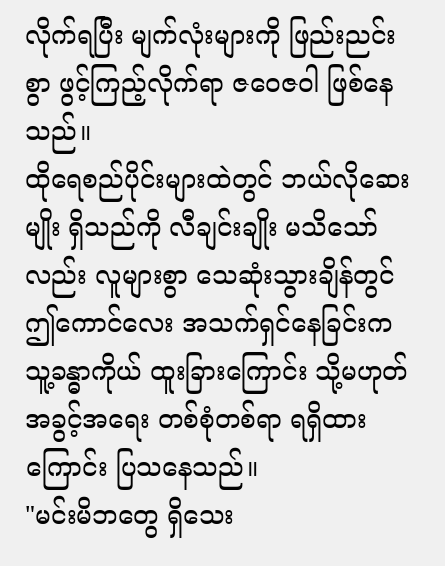လိုက်ရပြီး မျက်လုံးများကို ဖြည်းညင်းစွာ ဖွင့်ကြည့်လိုက်ရာ ဇဝေဇဝါ ဖြစ်နေသည်။
ထိုရေစည်ပိုင်းများထဲတွင် ဘယ်လိုဆေးမျိုး ရှိသည်ကို လီချင်းချိုး မသိသော်လည်း လူများစွာ သေဆုံးသွားချိန်တွင် ဤကောင်လေး အသက်ရှင်နေခြင်းက သူ့ခန္ဓာကိုယ် ထူးခြားကြောင်း သို့မဟုတ် အခွင့်အရေး တစ်စုံတစ်ရာ ရရှိထားကြောင်း ပြသနေသည်။
"မင်းမိဘတွေ ရှိသေး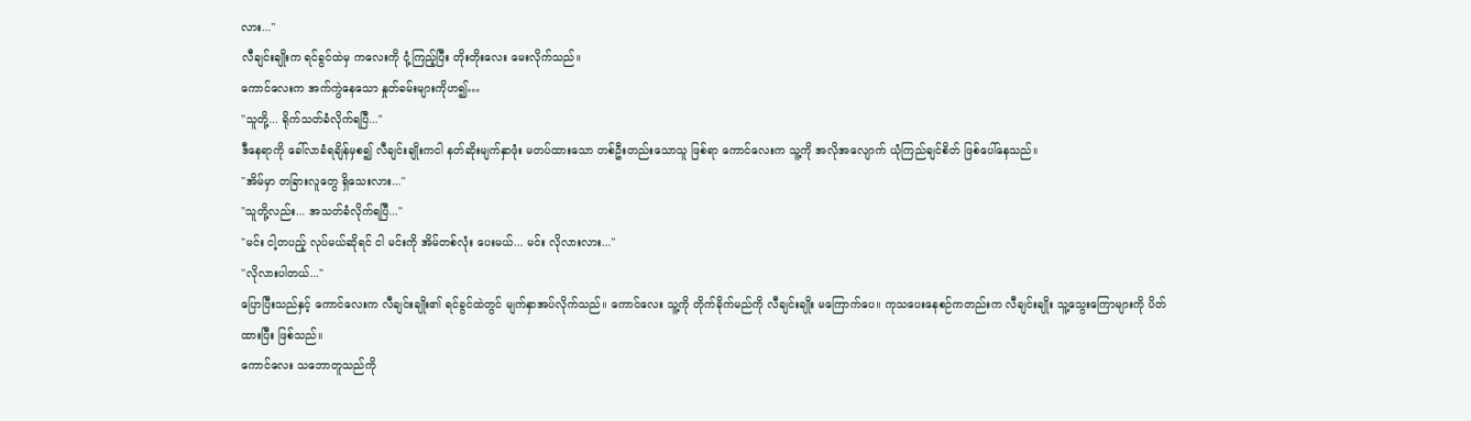လား..."
လီချင်းချိုးက ရင်ခွင်ထဲမှ ကလေးကို ငုံ့ကြည့်ပြီး တိုးတိုးလေး မေးလိုက်သည်။
ကောင်လေးက အက်ကွဲနေသော နှုတ်ခမ်းများကိုဟ၍…
"သူတို့... ရိုက်သတ်ခံလိုက်ရပြီ..."
ဒီနေရာကို ခေါ်လာခံရချိန်မှစ၍ လီချင်းချိုးကငါ နတ်ဆိုးမျက်နှာဖုံး မတပ်ထားသော တစ်ဦးတည်းသောသူ ဖြစ်ရာ ကောင်လေးက သူ့ကို အလိုအလျောက် ယုံကြည်ချင်စိတ် ဖြစ်ပေါ်နေသည်။
"အိမ်မှာ တခြားလူတွေ ရှိသေးလား..."
"သူတို့လည်း... အသတ်ခံလိုက်ရပြီ..."
"မင်း ငါ့တပည့် လုပ်မယ်ဆိုရင် ငါ မင်းကို အိမ်တစ်လုံး ပေးမယ်... မင်း လိုလားလား..."
"လိုလားပါတယ်..."
ပြောပြီးသည်နှင့် ကောင်လေးက လီချင်းချိုး၏ ရင်ခွင်ထဲတွင် မျက်နှာအပ်လိုက်သည်။ ကောင်လေး သူ့ကို တိုက်ခိုက်မည်ကို လီချင်းချိုး မကြောက်ပေ။ ကုသပေးနေစဉ်ကတည်းက လီချင်းချိုး သူ့သွေးကြောများကို ပိတ်ထားပြီး ဖြစ်သည်။
ကောင်လေး သဘောတူသည်ကို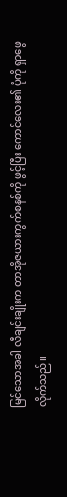မြင်သောအခါ လီချင်းချိုးက တာအိုဇယားကွက်စနစ်ကို ဖွင့်ပြီး ကောင်လေး၏ ပုံကို ရှာဖွေလိုက်သည်။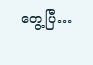တွေ့ပြီ…